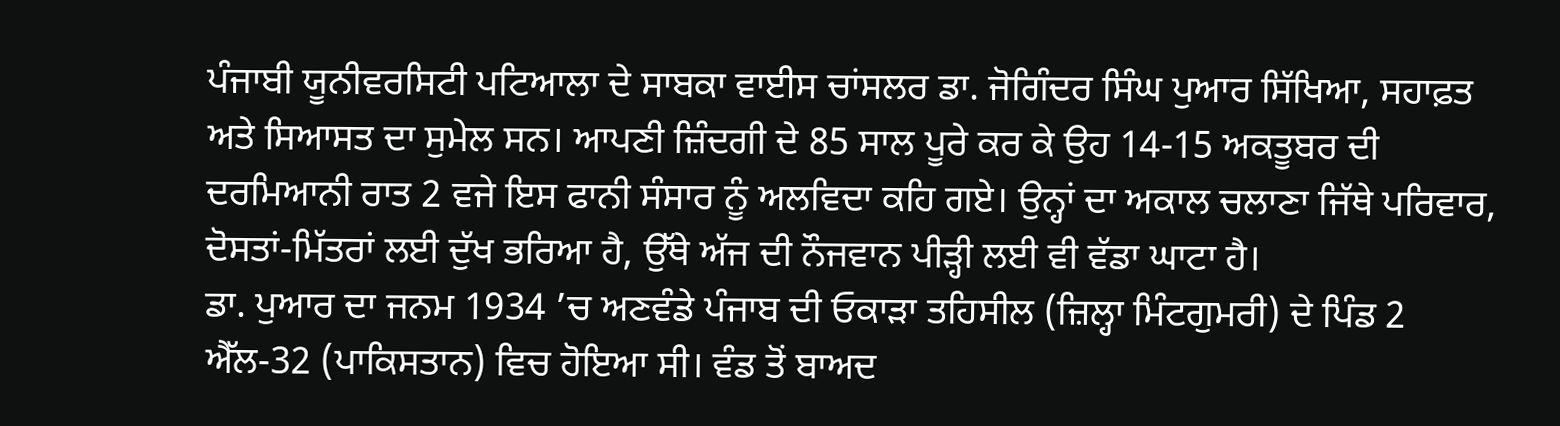ਪੰਜਾਬੀ ਯੂਨੀਵਰਸਿਟੀ ਪਟਿਆਲਾ ਦੇ ਸਾਬਕਾ ਵਾਈਸ ਚਾਂਸਲਰ ਡਾ. ਜੋਗਿੰਦਰ ਸਿੰਘ ਪੁਆਰ ਸਿੱਖਿਆ, ਸਹਾਫ਼ਤ ਅਤੇ ਸਿਆਸਤ ਦਾ ਸੁਮੇਲ ਸਨ। ਆਪਣੀ ਜ਼ਿੰਦਗੀ ਦੇ 85 ਸਾਲ ਪੂਰੇ ਕਰ ਕੇ ਉਹ 14-15 ਅਕਤੂਬਰ ਦੀ ਦਰਮਿਆਨੀ ਰਾਤ 2 ਵਜੇ ਇਸ ਫਾਨੀ ਸੰਸਾਰ ਨੂੰ ਅਲਵਿਦਾ ਕਹਿ ਗਏ। ਉਨ੍ਹਾਂ ਦਾ ਅਕਾਲ ਚਲਾਣਾ ਜਿੱਥੇ ਪਰਿਵਾਰ, ਦੋਸਤਾਂ-ਮਿੱਤਰਾਂ ਲਈ ਦੁੱਖ ਭਰਿਆ ਹੈ, ਉੱਥੇ ਅੱਜ ਦੀ ਨੌਜਵਾਨ ਪੀੜ੍ਹੀ ਲਈ ਵੀ ਵੱਡਾ ਘਾਟਾ ਹੈ।
ਡਾ. ਪੁਆਰ ਦਾ ਜਨਮ 1934 ’ਚ ਅਣਵੰਡੇ ਪੰਜਾਬ ਦੀ ਓਕਾੜਾ ਤਹਿਸੀਲ (ਜ਼ਿਲ੍ਹਾ ਮਿੰਟਗੁਮਰੀ) ਦੇ ਪਿੰਡ 2 ਐੱਲ-32 (ਪਾਕਿਸਤਾਨ) ਵਿਚ ਹੋਇਆ ਸੀ। ਵੰਡ ਤੋਂ ਬਾਅਦ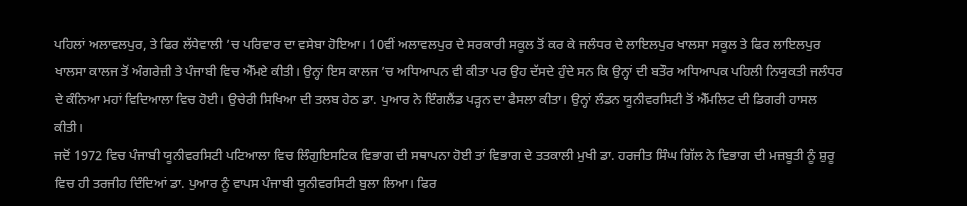ਪਹਿਲਾਂ ਅਲਾਵਲਪੁਰ, ਤੇ ਫਿਰ ਲੱਧੇਵਾਲੀ ’ਚ ਪਰਿਵਾਰ ਦਾ ਵਸੇਬਾ ਹੋਇਆ। 10ਵੀਂ ਅਲਾਵਲਪੁਰ ਦੇ ਸਰਕਾਰੀ ਸਕੂਲ ਤੋਂ ਕਰ ਕੇ ਜਲੰਧਰ ਦੇ ਲਾਇਲਪੁਰ ਖਾਲਸਾ ਸਕੂਲ ਤੇ ਫਿਰ ਲਾਇਲਪੁਰ ਖਾਲਸਾ ਕਾਲਜ ਤੋਂ ਅੰਗਰੇਜ਼ੀ ਤੇ ਪੰਜਾਬੀ ਵਿਚ ਐੱਮਏ ਕੀਤੀ। ਉਨ੍ਹਾਂ ਇਸ ਕਾਲਜ ’ਚ ਅਧਿਆਪਨ ਵੀ ਕੀਤਾ ਪਰ ਉਹ ਦੱਸਦੇ ਹੁੰਦੇ ਸਨ ਕਿ ਉਨ੍ਹਾਂ ਦੀ ਬਤੌਰ ਅਧਿਆਪਕ ਪਹਿਲੀ ਨਿਯੁਕਤੀ ਜਲੰਧਰ ਦੇ ਕੰਨਿਆ ਮਹਾਂ ਵਿਦਿਆਲਾ ਵਿਚ ਹੋਈ। ਉਚੇਰੀ ਸਿਖਿਆ ਦੀ ਤਲਬ ਹੇਠ ਡਾ. ਪੁਆਰ ਨੇ ਇੰਗਲੈਂਡ ਪੜ੍ਹਨ ਦਾ ਫੈਸਲਾ ਕੀਤਾ। ਉਨ੍ਹਾਂ ਲੰਡਨ ਯੂਨੀਵਰਸਿਟੀ ਤੋਂ ਐੱਮਲਿਟ ਦੀ ਡਿਗਰੀ ਹਾਸਲ ਕੀਤੀ।
ਜਦੋਂ 1972 ਵਿਚ ਪੰਜਾਬੀ ਯੂਨੀਵਰਸਿਟੀ ਪਟਿਆਲਾ ਵਿਚ ਲਿੰਗੁਇਸਟਿਕ ਵਿਭਾਗ ਦੀ ਸਥਾਪਨਾ ਹੋਈ ਤਾਂ ਵਿਭਾਗ ਦੇ ਤਤਕਾਲੀ ਮੁਖੀ ਡਾ. ਹਰਜੀਤ ਸਿੰਘ ਗਿੱਲ ਨੇ ਵਿਭਾਗ ਦੀ ਮਜ਼ਬੂਤੀ ਨੂੰ ਸ਼ੁਰੂ ਵਿਚ ਹੀ ਤਰਜੀਹ ਦਿੰਦਿਆਂ ਡਾ. ਪੁਆਰ ਨੂੰ ਵਾਪਸ ਪੰਜਾਬੀ ਯੂਨੀਵਰਸਿਟੀ ਬੁਲਾ ਲਿਆ। ਫਿਰ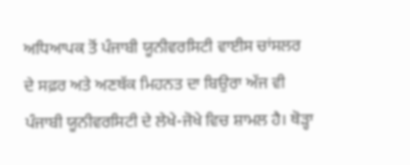ਅਧਿਆਪਕ ਤੋਂ ਪੰਜਾਬੀ ਯੂਨੀਵਰਸਿਟੀ ਵਾਈਸ ਚਾਂਸਲਰ ਦੇ ਸਫ਼ਰ ਅਤੇ ਅਣਥੱਕ ਮਿਹਨਤ ਦਾ ਬਿਉਰਾ ਅੱਜ ਵੀ ਪੰਜਾਬੀ ਯੂਨੀਵਰਸਿਟੀ ਦੇ ਲੇਖੇ-ਜੋਖੇ ਵਿਚ ਸ਼ਾਮਲ ਹੈ। ਥੋੜ੍ਹਾ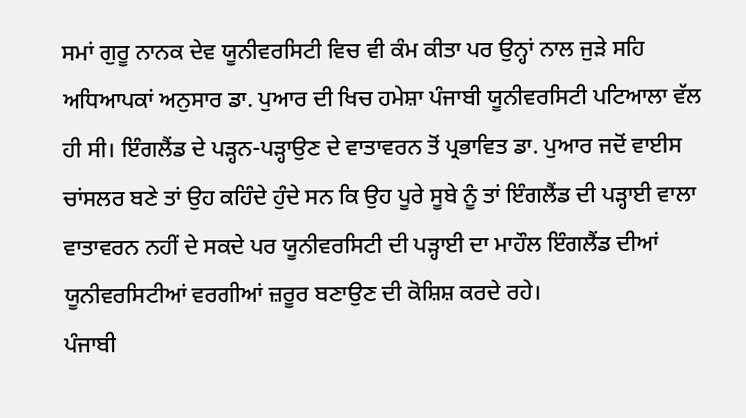ਸਮਾਂ ਗੁਰੂ ਨਾਨਕ ਦੇਵ ਯੂਨੀਵਰਸਿਟੀ ਵਿਚ ਵੀ ਕੰਮ ਕੀਤਾ ਪਰ ਉਨ੍ਹਾਂ ਨਾਲ ਜੁੜੇ ਸਹਿ ਅਧਿਆਪਕਾਂ ਅਨੁਸਾਰ ਡਾ. ਪੁਆਰ ਦੀ ਖਿਚ ਹਮੇਸ਼ਾ ਪੰਜਾਬੀ ਯੂਨੀਵਰਸਿਟੀ ਪਟਿਆਲਾ ਵੱਲ ਹੀ ਸੀ। ਇੰਗਲੈਂਡ ਦੇ ਪੜ੍ਹਨ-ਪੜ੍ਹਾਉਣ ਦੇ ਵਾਤਾਵਰਨ ਤੋਂ ਪ੍ਰਭਾਵਿਤ ਡਾ. ਪੁਆਰ ਜਦੋਂ ਵਾਈਸ ਚਾਂਸਲਰ ਬਣੇ ਤਾਂ ਉਹ ਕਹਿੰਦੇ ਹੁੰਦੇ ਸਨ ਕਿ ਉਹ ਪੂਰੇ ਸੂਬੇ ਨੂੰ ਤਾਂ ਇੰਗਲੈਂਡ ਦੀ ਪੜ੍ਹਾਈ ਵਾਲਾ ਵਾਤਾਵਰਨ ਨਹੀਂ ਦੇ ਸਕਦੇ ਪਰ ਯੂਨੀਵਰਸਿਟੀ ਦੀ ਪੜ੍ਹਾਈ ਦਾ ਮਾਹੌਲ ਇੰਗਲੈਂਡ ਦੀਆਂ ਯੂਨੀਵਰਸਿਟੀਆਂ ਵਰਗੀਆਂ ਜ਼ਰੂਰ ਬਣਾਉਣ ਦੀ ਕੋਸ਼ਿਸ਼ ਕਰਦੇ ਰਹੇ।
ਪੰਜਾਬੀ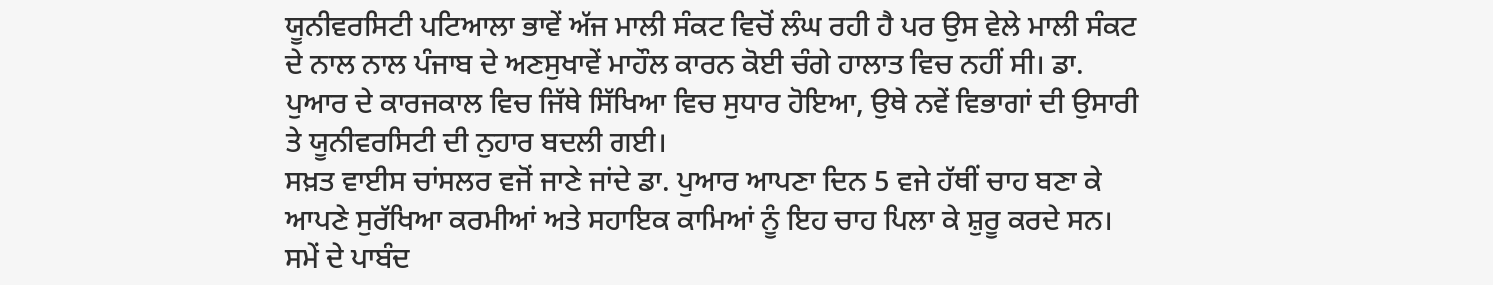ਯੂਨੀਵਰਸਿਟੀ ਪਟਿਆਲਾ ਭਾਵੇਂ ਅੱਜ ਮਾਲੀ ਸੰਕਟ ਵਿਚੋਂ ਲੰਘ ਰਹੀ ਹੈ ਪਰ ਉਸ ਵੇਲੇ ਮਾਲੀ ਸੰਕਟ ਦੇ ਨਾਲ ਨਾਲ ਪੰਜਾਬ ਦੇ ਅਣਸੁਖਾਵੇਂ ਮਾਹੌਲ ਕਾਰਨ ਕੋਈ ਚੰਗੇ ਹਾਲਾਤ ਵਿਚ ਨਹੀਂ ਸੀ। ਡਾ. ਪੁਆਰ ਦੇ ਕਾਰਜਕਾਲ ਵਿਚ ਜਿੱਥੇ ਸਿੱਖਿਆ ਵਿਚ ਸੁਧਾਰ ਹੋਇਆ, ਉਥੇ ਨਵੇਂ ਵਿਭਾਗਾਂ ਦੀ ਉਸਾਰੀ ਤੇ ਯੂਨੀਵਰਸਿਟੀ ਦੀ ਨੁਹਾਰ ਬਦਲੀ ਗਈ।
ਸਖ਼ਤ ਵਾਈਸ ਚਾਂਸਲਰ ਵਜੋਂ ਜਾਣੇ ਜਾਂਦੇ ਡਾ. ਪੁਆਰ ਆਪਣਾ ਦਿਨ 5 ਵਜੇ ਹੱਥੀਂ ਚਾਹ ਬਣਾ ਕੇ ਆਪਣੇ ਸੁਰੱਖਿਆ ਕਰਮੀਆਂ ਅਤੇ ਸਹਾਇਕ ਕਾਮਿਆਂ ਨੂੰ ਇਹ ਚਾਹ ਪਿਲਾ ਕੇ ਸ਼ੁਰੂ ਕਰਦੇ ਸਨ। ਸਮੇਂ ਦੇ ਪਾਬੰਦ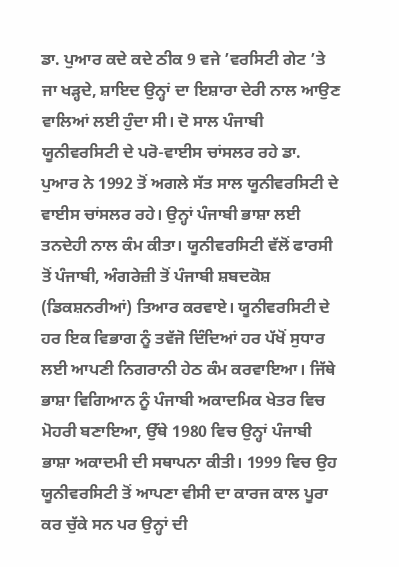ਡਾ. ਪੁਆਰ ਕਦੇ ਕਦੇ ਠੀਕ 9 ਵਜੇ ’ਵਰਸਿਟੀ ਗੇਟ ’ਤੇ ਜਾ ਖੜ੍ਹਦੇ, ਸ਼ਾਇਦ ਉਨ੍ਹਾਂ ਦਾ ਇਸ਼ਾਰਾ ਦੇਰੀ ਨਾਲ ਆਉਣ ਵਾਲਿਆਂ ਲਈ ਹੁੰਦਾ ਸੀ। ਦੋ ਸਾਲ ਪੰਜਾਬੀ ਯੂਨੀਵਰਸਿਟੀ ਦੇ ਪਰੋ-ਵਾਈਸ ਚਾਂਸਲਰ ਰਹੇ ਡਾ. ਪੁਆਰ ਨੇ 1992 ਤੋਂ ਅਗਲੇ ਸੱਤ ਸਾਲ ਯੂਨੀਵਰਸਿਟੀ ਦੇ ਵਾਈਸ ਚਾਂਸਲਰ ਰਹੇ। ਉਨ੍ਹਾਂ ਪੰਜਾਬੀ ਭਾਸ਼ਾ ਲਈ ਤਨਦੇਹੀ ਨਾਲ ਕੰਮ ਕੀਤਾ। ਯੂਨੀਵਰਸਿਟੀ ਵੱਲੋਂ ਫਾਰਸੀ ਤੋਂ ਪੰਜਾਬੀ, ਅੰਗਰੇਜ਼ੀ ਤੋਂ ਪੰਜਾਬੀ ਸ਼ਬਦਕੋਸ਼ (ਡਿਕਸ਼ਨਰੀਆਂ) ਤਿਆਰ ਕਰਵਾਏ। ਯੂਨੀਵਰਸਿਟੀ ਦੇ ਹਰ ਇਕ ਵਿਭਾਗ ਨੂੰ ਤਵੱਜੋ ਦਿੰਦਿਆਂ ਹਰ ਪੱਖੋਂ ਸੁਧਾਰ ਲਈ ਆਪਣੀ ਨਿਗਰਾਨੀ ਹੇਠ ਕੰਮ ਕਰਵਾਇਆ। ਜਿੱਥੇ ਭਾਸ਼ਾ ਵਿਗਿਆਨ ਨੂੰ ਪੰਜਾਬੀ ਅਕਾਦਮਿਕ ਖੇਤਰ ਵਿਚ ਮੋਹਰੀ ਬਣਾਇਆ, ਉੱਥੇ 1980 ਵਿਚ ਉਨ੍ਹਾਂ ਪੰਜਾਬੀ ਭਾਸ਼ਾ ਅਕਾਦਮੀ ਦੀ ਸਥਾਪਨਾ ਕੀਤੀ। 1999 ਵਿਚ ਉਹ ਯੂਨੀਵਰਸਿਟੀ ਤੋਂ ਆਪਣਾ ਵੀਸੀ ਦਾ ਕਾਰਜ ਕਾਲ ਪੂਰਾ ਕਰ ਚੁੱਕੇ ਸਨ ਪਰ ਉਨ੍ਹਾਂ ਦੀ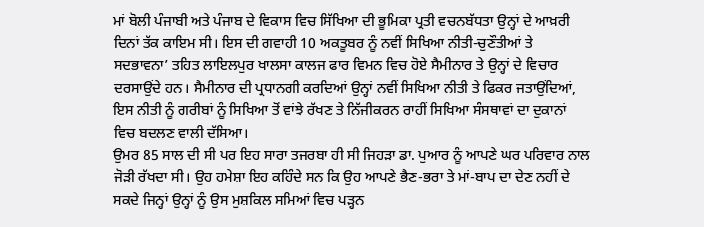ਮਾਂ ਬੋਲੀ ਪੰਜਾਬੀ ਅਤੇ ਪੰਜਾਬ ਦੇ ਵਿਕਾਸ ਵਿਚ ਸਿੱਖਿਆ ਦੀ ਭੂਮਿਕਾ ਪ੍ਰਤੀ ਵਚਨਬੱਧਤਾ ਉਨ੍ਹਾਂ ਦੇ ਆਖ਼ਰੀ ਦਿਨਾਂ ਤੱਕ ਕਾਇਮ ਸੀ। ਇਸ ਦੀ ਗਵਾਹੀ 10 ਅਕਤੂਬਰ ਨੂੰ ਨਵੀਂ ਸਿਖਿਆ ਨੀਤੀ-ਚੁਣੌਤੀਆਂ ਤੇ ਸਦਭਾਵਨਾ’ ਤਹਿਤ ਲਾਇਲਪੁਰ ਖਾਲਸਾ ਕਾਲਜ ਫਾਰ ਵਿਮਨ ਵਿਚ ਹੋਏ ਸੈਮੀਨਾਰ ਤੇ ਉਨ੍ਹਾਂ ਦੇ ਵਿਚਾਰ ਦਰਸਾਉਂਦੇ ਹਨ। ਸੈਮੀਨਾਰ ਦੀ ਪ੍ਰਧਾਨਗੀ ਕਰਦਿਆਂ ਉਨ੍ਹਾਂ ਨਵੀਂ ਸਿਖਿਆ ਨੀਤੀ ਤੇ ਫਿਕਰ ਜਤਾਉਂਦਿਆਂ, ਇਸ ਨੀਤੀ ਨੂੰ ਗਰੀਬਾਂ ਨੂੰ ਸਿਖਿਆ ਤੋਂ ਵਾਂਝੇ ਰੱਖਣ ਤੇ ਨਿੱਜੀਕਰਨ ਰਾਹੀਂ ਸਿਖਿਆ ਸੰਸਥਾਵਾਂ ਦਾ ਦੁਕਾਨਾਂ ਵਿਚ ਬਦਲਣ ਵਾਲੀ ਦੱਸਿਆ।
ਉਮਰ 85 ਸਾਲ ਦੀ ਸੀ ਪਰ ਇਹ ਸਾਰਾ ਤਜਰਬਾ ਹੀ ਸੀ ਜਿਹੜਾ ਡਾ. ਪੁਆਰ ਨੂੰ ਆਪਣੇ ਘਰ ਪਰਿਵਾਰ ਨਾਲ ਜੋੜੀ ਰੱਖਦਾ ਸੀ। ਉਹ ਹਮੇਸ਼ਾ ਇਹ ਕਹਿੰਦੇ ਸਨ ਕਿ ਉਹ ਆਪਣੇ ਭੈਣ-ਭਰਾ ਤੇ ਮਾਂ-ਬਾਪ ਦਾ ਦੇਣ ਨਹੀਂ ਦੇ ਸਕਦੇ ਜਿਨ੍ਹਾਂ ਉਨ੍ਹਾਂ ਨੂੰ ਉਸ ਮੁਸ਼ਕਿਲ ਸਮਿਆਂ ਵਿਚ ਪੜ੍ਹਨ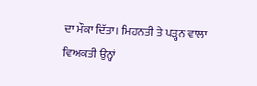ਦਾ ਮੌਕਾ ਦਿੱਤਾ। ਮਿਹਨਤੀ ਤੇ ਪੜ੍ਹਨ ਵਾਲਾ ਵਿਅਕਤੀ ਉਨ੍ਹਾਂ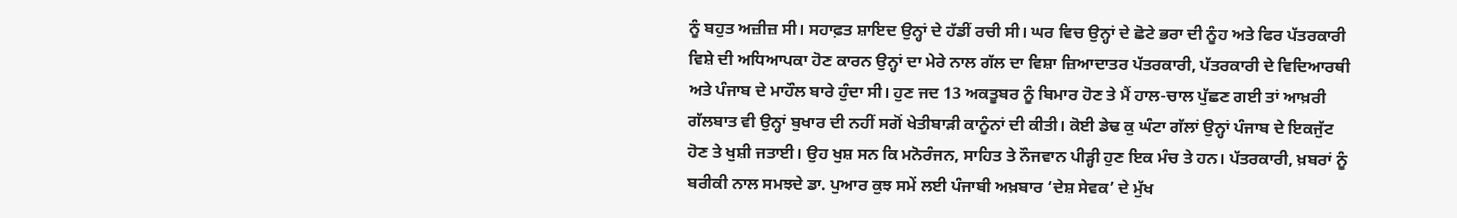ਨੂੰ ਬਹੁਤ ਅਜ਼ੀਜ਼ ਸੀ। ਸਹਾਫ਼ਤ ਸ਼ਾਇਦ ਉਨ੍ਹਾਂ ਦੇ ਹੱਡੀਂ ਰਚੀ ਸੀ। ਘਰ ਵਿਚ ਉਨ੍ਹਾਂ ਦੇ ਛੋਟੇ ਭਰਾ ਦੀ ਨੂੰਹ ਅਤੇ ਫਿਰ ਪੱਤਰਕਾਰੀ ਵਿਸ਼ੇ ਦੀ ਅਧਿਆਪਕਾ ਹੋਣ ਕਾਰਨ ਉਨ੍ਹਾਂ ਦਾ ਮੇਰੇ ਨਾਲ ਗੱਲ ਦਾ ਵਿਸ਼ਾ ਜ਼ਿਆਦਾਤਰ ਪੱਤਰਕਾਰੀ, ਪੱਤਰਕਾਰੀ ਦੇ ਵਿਦਿਆਰਥੀ ਅਤੇ ਪੰਜਾਬ ਦੇ ਮਾਹੌਲ ਬਾਰੇ ਹੁੰਦਾ ਸੀ। ਹੁਣ ਜਦ 13 ਅਕਤੂਬਰ ਨੂੰ ਬਿਮਾਰ ਹੋਣ ਤੇ ਮੈਂ ਹਾਲ-ਚਾਲ ਪੁੱਛਣ ਗਈ ਤਾਂ ਆਖ਼ਰੀ ਗੱਲਬਾਤ ਵੀ ਉਨ੍ਹਾਂ ਬੁਖਾਰ ਦੀ ਨਹੀਂ ਸਗੋਂ ਖੇਤੀਬਾੜੀ ਕਾਨੂੰਨਾਂ ਦੀ ਕੀਤੀ। ਕੋਈ ਡੇਢ ਕੁ ਘੰਟਾ ਗੱਲਾਂ ਉਨ੍ਹਾਂ ਪੰਜਾਬ ਦੇ ਇਕਜੁੱਟ ਹੋਣ ਤੇ ਖੁਸ਼ੀ ਜਤਾਈ। ਉਹ ਖੁਸ਼ ਸਨ ਕਿ ਮਨੋਰੰਜਨ, ਸਾਹਿਤ ਤੇ ਨੌਜਵਾਨ ਪੀੜ੍ਹੀ ਹੁਣ ਇਕ ਮੰਚ ਤੇ ਹਨ। ਪੱਤਰਕਾਰੀ, ਖ਼ਬਰਾਂ ਨੂੰ ਬਰੀਕੀ ਨਾਲ ਸਮਝਦੇ ਡਾ. ਪੁਆਰ ਕੁਝ ਸਮੇਂ ਲਈ ਪੰਜਾਬੀ ਅਖ਼ਬਾਰ ‘ਦੇਸ਼ ਸੇਵਕ’ ਦੇ ਮੁੱਖ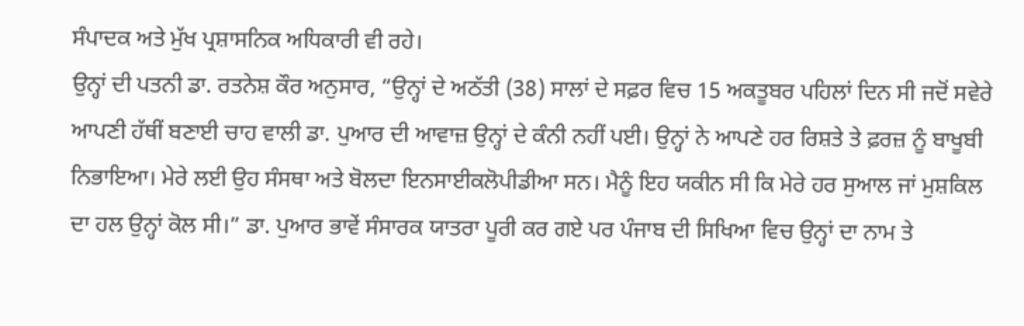ਸੰਪਾਦਕ ਅਤੇ ਮੁੱਖ ਪ੍ਰਸ਼ਾਸਨਿਕ ਅਧਿਕਾਰੀ ਵੀ ਰਹੇ।
ਉਨ੍ਹਾਂ ਦੀ ਪਤਨੀ ਡਾ. ਰਤਨੇਸ਼ ਕੌਰ ਅਨੁਸਾਰ, “ਉਨ੍ਹਾਂ ਦੇ ਅਠੱਤੀ (38) ਸਾਲਾਂ ਦੇ ਸਫ਼ਰ ਵਿਚ 15 ਅਕਤੂਬਰ ਪਹਿਲਾਂ ਦਿਨ ਸੀ ਜਦੋਂ ਸਵੇਰੇ ਆਪਣੀ ਹੱਥੀਂ ਬਣਾਈ ਚਾਹ ਵਾਲੀ ਡਾ. ਪੁਆਰ ਦੀ ਆਵਾਜ਼ ਉਨ੍ਹਾਂ ਦੇ ਕੰਨੀ ਨਹੀਂ ਪਈ। ਉਨ੍ਹਾਂ ਨੇ ਆਪਣੇ ਹਰ ਰਿਸ਼ਤੇ ਤੇ ਫ਼ਰਜ਼ ਨੂੰ ਬਾਖੂਬੀ ਨਿਭਾਇਆ। ਮੇਰੇ ਲਈ ਉਹ ਸੰਸਥਾ ਅਤੇ ਬੋਲਦਾ ਇਨਸਾਈਕਲੋਪੀਡੀਆ ਸਨ। ਮੈਨੂੰ ਇਹ ਯਕੀਨ ਸੀ ਕਿ ਮੇਰੇ ਹਰ ਸੁਆਲ ਜਾਂ ਮੁਸ਼ਕਿਲ ਦਾ ਹਲ ਉਨ੍ਹਾਂ ਕੋਲ ਸੀ।” ਡਾ. ਪੁਆਰ ਭਾਵੇਂ ਸੰਸਾਰਕ ਯਾਤਰਾ ਪੂਰੀ ਕਰ ਗਏ ਪਰ ਪੰਜਾਬ ਦੀ ਸਿਖਿਆ ਵਿਚ ਉਨ੍ਹਾਂ ਦਾ ਨਾਮ ਤੇ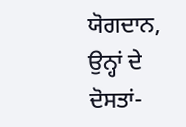ਯੋਗਦਾਨ, ਉਨ੍ਹਾਂ ਦੇ ਦੋਸਤਾਂ-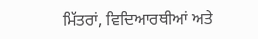ਮਿੱਤਰਾਂ, ਵਿਦਿਆਰਥੀਆਂ ਅਤੇ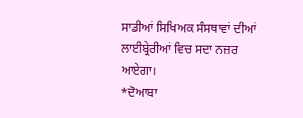ਸਾਡੀਆਂ ਸਿਖਿਅਕ ਸੰਸਥਾਵਾਂ ਦੀਆਂ ਲਾਈਬ੍ਰੇਰੀਆਂ ਵਿਚ ਸਦਾ ਨਜ਼ਰ ਆਏਗਾ।
*ਦੋਆਬਾ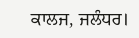ਕਾਲਜ, ਜਲੰਧਰ।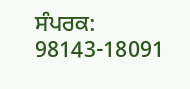ਸੰਪਰਕ: 98143-18091